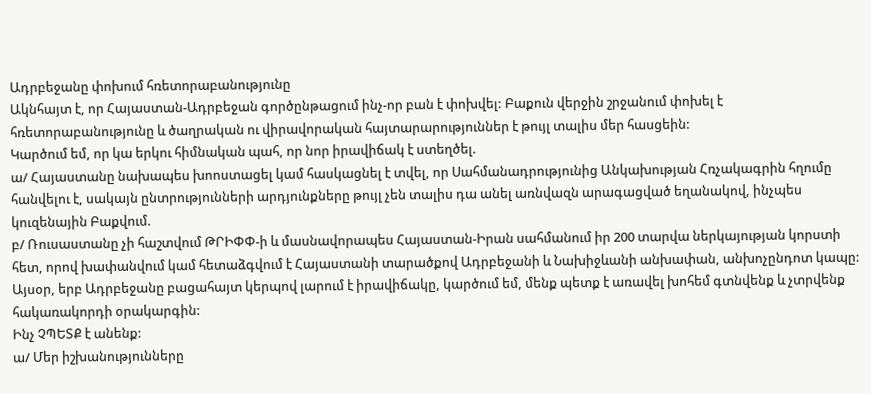Ադրբեջանը փոխում հռետորաբանությունը
Ակնհայտ է, որ Հայաստան-Ադրբեջան գործընթացում ինչ-որ բան է փոխվել: Բաքուն վերջին շրջանում փոխել է հռետորաբանությունը և ծաղրական ու վիրավորական հայտարարություններ է թույլ տալիս մեր հասցեին:
Կարծում եմ, որ կա երկու հիմնական պահ, որ նոր իրավիճակ է ստեղծել.
ա/ Հայաստանը նախապես խոոստացել կամ հասկացնել է տվել, որ Սահմանադրությունից Անկախության Հռչակագրին հղումը հանվելու է, սակայն ընտրությունների արդյունքները թույլ չեն տալիս դա անել առնվազն արագացված եղանակով, ինչպես կուզենային Բաքվում.
բ/ Ռուսաստանը չի հաշտվում ԹՐԻՓՓ-ի և մասնավորապես Հայաստան-Իրան սահմանում իր 200 տարվա ներկայության կորստի հետ, որով խափանվում կամ հետաձգվում է Հայաստանի տարածքով Ադրբեջանի և Նախիջևանի անխափան, անխոչընդոտ կապը:
Այսօր, երբ Ադրբեջանը բացահայտ կերպով լարում է իրավիճակը, կարծում եմ, մենք պետք է առավել խոհեմ գտնվենք և չտրվենք հակառակորդի օրակարգին:
Ինչ ՉՊԵՏՔ է անենք:
ա/ Մեր իշխանությունները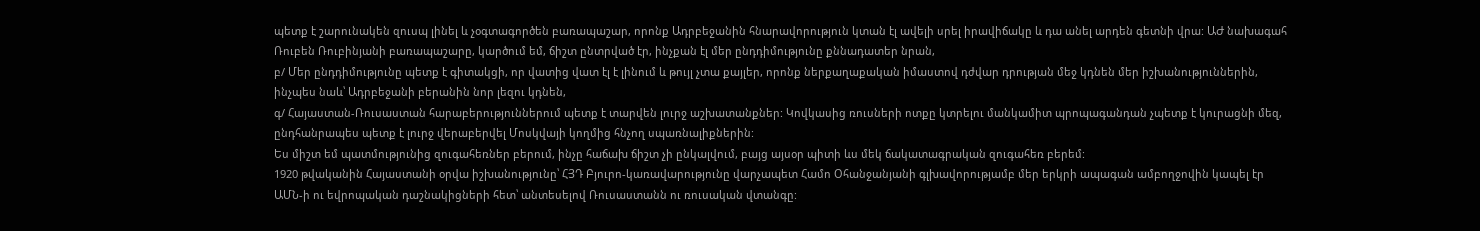պետք է շարունակեն զուսպ լինել և չօգտագործեն բառապաշար, որոնք Ադրբեջանին հնարավորություն կտան էլ ավելի սրել իրավիճակը և դա անել արդեն գետնի վրա: ԱԺ նախագահ Ռուբեն Ռուբինյանի բառապաշարը, կարծում եմ, ճիշտ ընտրված էր, ինչքան էլ մեր ընդդիմությունը քննադատեր նրան,
բ/ Մեր ընդդիմությունը պետք է գիտակցի, որ վատից վատ էլ է լինում և թույլ չտա քայլեր, որոնք ներքաղաքական իմաստով դժվար դրության մեջ կդնեն մեր իշխանություններին, ինչպես նաև՝ Ադրբեջանի բերանին նոր լեզու կդնեն,
գ/ Հայաստան-Ռուսաստան հարաբերություններում պետք է տարվեն լուրջ աշխատանքներ: Կովկասից ռուսների ոտքը կտրելու մանկամիտ պրոպագանդան չպետք է կուրացնի մեզ, ընդհանրապես պետք է լուրջ վերաբերվել Մոսկվայի կողմից հնչող սպառնալիքներին:
Ես միշտ եմ պատմությունից զուգահեռներ բերում, ինչը հաճախ ճիշտ չի ընկալվում, բայց այսօր պիտի ևս մեկ ճակատագրական զուգահեռ բերեմ:
1920 թվականին Հայաստանի օրվա իշխանությունը՝ ՀՅԴ Բյուրո-կառավարությունը վարչապետ Համո Օհանջանյանի գլխավորությամբ մեր երկրի ապագան ամբողջովին կապել էր ԱՄՆ-ի ու եվրոպական դաշնակիցների հետ՝ անտեսելով Ռուսաստանն ու ռուսական վտանգը: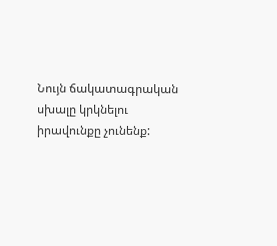Նույն ճակատագրական սխալը կրկնելու իրավունքը չունենք: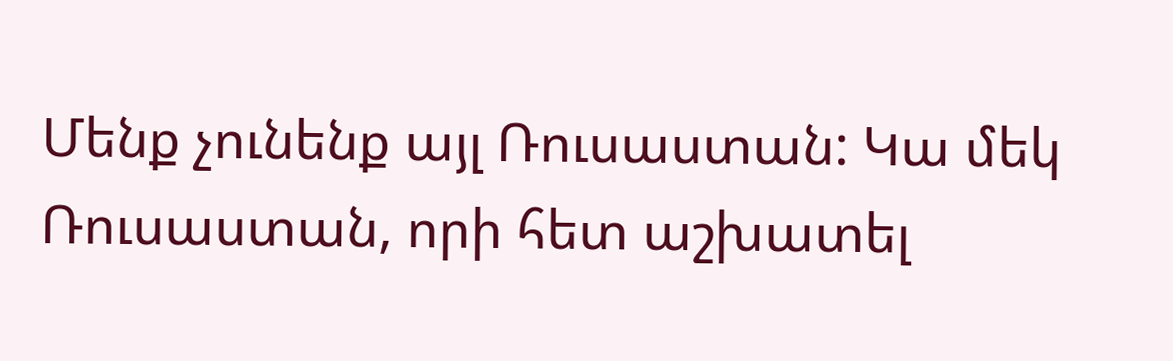Մենք չունենք այլ Ռուսաստան: Կա մեկ Ռուսաստան, որի հետ աշխատել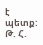է պետք:
Թ. Հ.